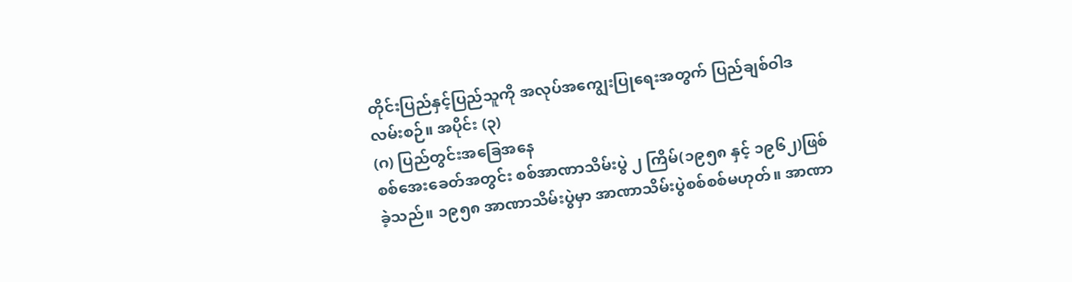တိုင်းပြည်နှင့်ပြည်သူကို အလုပ်အကျွေးပြုရေးအတွက် ပြည်ချစ်ဝါဒလမ်းစဉ်။ အပိုင်း (၃)
(ဂ) ပြည်တွင်းအခြေအနေ
စစ်အေးခေတ်အတွင်း စစ်အာဏာသိမ်းပွဲ ၂ ကြိမ်(၁၉၅၈ နှင့် ၁၉၆၂)ဖြစ်ခဲ့သည်။ ၁၉၅၈ အာဏာသိမ်းပွဲမှာ အာဏာသိမ်းပွဲစစ်စစ်မဟုတ်။ အာဏာ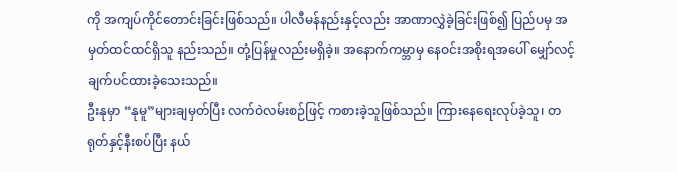ကို အကျပ်ကိုင်တောင်းခြင်းဖြစ်သည်။ ပါလီမန်နည်းနှင့်လည်း အာဏာလွှဲခဲ့ခြင်းဖြစ်၍ ပြည်ပမှ အမှတ်ထင်ထင်ရှိသူ နည်းသည်။ တုံ့ပြန်မှုလည်းမရှိခဲ့။ အနောက်ကမ္ဘာမှ နေဝင်းအစိုးရအပေါ် မျှော်လင့်ချက်ပင်ထားခဲ့သေးသည်။
ဦးနုမှာ “နုမူ”များချမှတ်ပြီး လက်ဝဲလမ်းစဉ်ဖြင့် ကစားခဲ့သူဖြစ်သည်။ ကြားနေရေးလုပ်ခဲ့သူ၊ တရုတ်နှင့်နီးစပ်ပြီး နယ်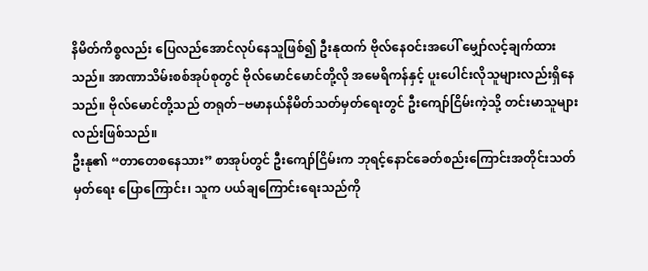နိမိတ်ကိစ္စလည်း ပြေလည်အောင်လုပ်နေသူဖြစ်၍ ဦးနုထက် ဗိုလ်နေဝင်းအပေါ် မျှော်လင့်ချက်ထားသည်။ အာဏာသိမ်းစစ်အုပ်စုတွင် ဗိုလ်မောင်မောင်တို့လို အမေရိကန်နှင့် ပူးပေါင်းလိုသူများလည်းရှိနေသည်။ ဗိုလ်မောင်တို့သည် တရုတ်−ဗမာနယ်နိမိတ်သတ်မှတ်ရေးတွင် ဦးကျော်ငြိမ်းကဲ့သို့ တင်းမာသူများလည်းဖြစ်သည်။
ဦးနု၏ “တာတေစနေသား” စာအုပ်တွင် ဦးကျော်ငြိမ်းက ဘုရင့်နောင်ခေတ်စည်းကြောင်းအတိုင်းသတ်မှတ်ရေး ပြောကြောင်း၊ သူက ပယ်ချကြောင်းရေးသည်ကို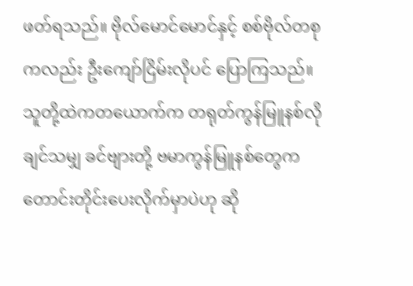ဖတ်ရသည်။ ဗိုလ်မောင်မောင်နှင့် စစ်ဗိုလ်တစုကလည်း ဦးကျော်ငြိမ်းလိုပင် ပြောကြသည်။ သူတို့ထဲကတယောက်က တရုတ်ကွန်မြူနစ်လိုချင်သမျှ ခင်ဗျားတို့ ဗမာကွန်မြူနစ်တွေက တောင်းတိုင်းပေးလိုက်မှာပဲဟု ဆို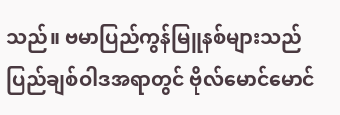သည်။ ဗမာပြည်ကွန်မြူနစ်များသည် ပြည်ချစ်ဝါဒအရာတွင် ဗိုလ်မောင်မောင်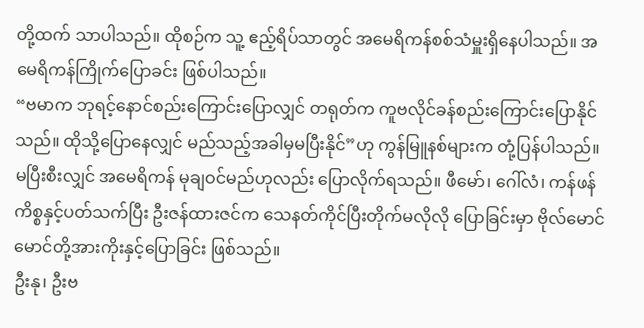တို့ထက် သာပါသည်။ ထိုစဉ်က သူ့ ဧည့်ရိပ်သာတွင် အမေရိကန်စစ်သံမှူးရှိနေပါသည်။ အမေရိကန်ကြိုက်ပြောခင်း ဖြစ်ပါသည်။
“ဗမာက ဘုရင့်နောင်စည်းကြောင်းပြောလျှင် တရုတ်က ကူဗလိုင်ခန်စည်းကြောင်းပြောနိုင်သည်။ ထိုသို့ပြောနေလျှင် မည်သည့်အခါမှမပြီးနိုင်”ဟု ကွန်မြူနစ်များက တုံ့ပြန်ပါသည်။ မပြီးစီးလျှင် အမေရိကန် မုချဝင်မည်ဟုလည်း ပြောလိုက်ရသည်။ ဖီမော်၊ ဂေါ်လံ၊ ကန်ဖန်ကိစ္စနှင့်ပတ်သက်ပြီး ဦးဇန်ထားဇင်က သေနတ်ကိုင်ပြီးတိုက်မလိုလို ပြောခြင်းမှာ ဗိုလ်မောင်မောင်တို့အားကိုးနှင့်ပြောခြင်း ဖြစ်သည်။
ဦးနု၊ ဦးဗ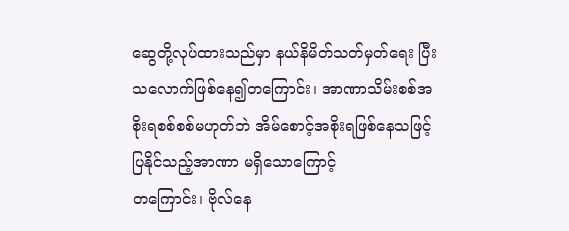ဆွေတို့လုပ်ထားသည်မှာ နယ်နိမိတ်သတ်မှတ်ရေး ပြီးသလောက်ဖြစ်နေ၍တကြောင်း၊ အာဏာသိမ်းစစ်အစိုးရစစ်စစ်မဟုတ်ဘဲ အိမ်စောင့်အစိုးရဖြစ်နေသဖြင့် ပြနိုင်သည့်အာဏာ မရှိသောကြောင့်
တကြောင်း၊ ဗိုလ်နေ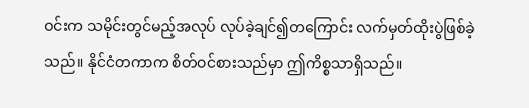ဝင်းက သမိုင်းတွင်မည့်အလုပ် လုပ်ခဲ့ချင်၍တကြောင်း လက်မှတ်ထိုးပွဲဖြစ်ခဲ့သည်။ နိုင်ငံတကာက စိတ်ဝင်စားသည်မှာ ဤကိစ္စသာရှိသည်။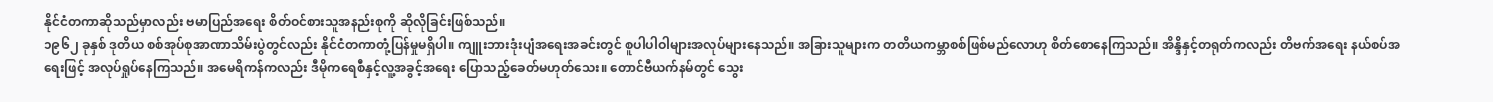နိုင်ငံတကာဆိုသည်မှာလည်း ဗမာပြည်အရေး စိတ်ဝင်စားသူအနည်းစုကို ဆိုလိုခြင်းဖြစ်သည်။
၁၉၆၂ ခုနှစ် ဒုတိယ စစ်အုပ်စုအာဏာသိမ်းပွဲတွင်လည်း နိုင်ငံတကာတုံ့ပြန်မှုမရှိပါ။ ကျူးဘားဒုံးပျံအရေးအခင်းတွင် စူပါပါဝါများအလုပ်များနေသည်။ အခြားသူများက တတိယကမ္ဘာစစ်ဖြစ်မည်လောဟု စိတ်စောနေကြသည်။ အိန္ဒိနှင့်တရုတ်ကလည်း တိဗက်အရေး နယ်စပ်အရေးဖြင့် အလုပ်ရှုပ်နေကြသည်။ အမေရိကန်ကလည်း ဒီမိုကရေစီနှင့်လူ့အခွင့်အရေး ပြောသည့်ခေတ်မဟုတ်သေး။ တောင်ဗီယက်နမ်တွင် သွေး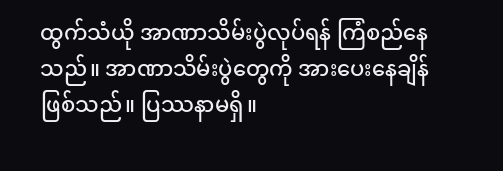ထွက်သံယို အာဏာသိမ်းပွဲလုပ်ရန် ကြံစည်နေသည်။ အာဏာသိမ်းပွဲတွေကို အားပေးနေချိန်ဖြစ်သည်။ ပြဿနာမရှိ။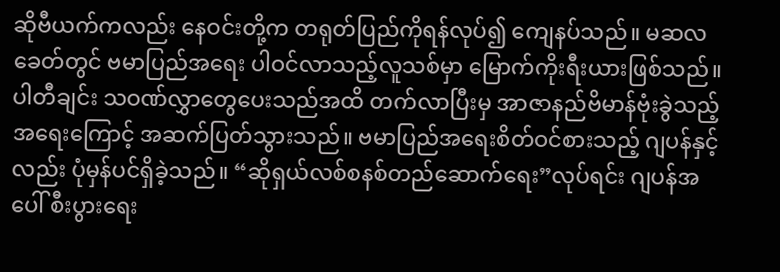ဆိုဗီယက်ကလည်း နေဝင်းတို့က တရုတ်ပြည်ကိုရန်လုပ်၍ ကျေနပ်သည်။ မဆလခေတ်တွင် ဗမာပြည်အရေး ပါဝင်လာသည့်လူသစ်မှာ မြောက်ကိုးရီးယားဖြစ်သည်။ ပါတီချင်း သဝဏ်လွှာတွေပေးသည်အထိ တက်လာပြီးမှ အာဇာနည်ဗိမာန်ဗုံးခွဲသည့်အရေးကြောင့် အဆက်ပြတ်သွားသည်။ ဗမာပြည်အရေးစိတ်ဝင်စားသည့် ဂျပန်နှင့်လည်း ပုံမှန်ပင်ရှိခဲ့သည်။ “ဆိုရှယ်လစ်စနစ်တည်ဆောက်ရေး”လုပ်ရင်း ဂျပန်အပေါ် စီးပွားရေး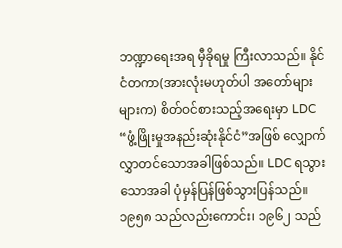ဘဏ္ဍာရေးအရ မှီခိုရမှု ကြီးလာသည်။ နိုင်ငံတကာ(အားလုံးမဟုတ်ပါ အတော်များများက) စိတ်ဝင်စားသည့်အရေးမှာ LDC “ဖွံ့ဖြိုးမှုအနည်းဆုံးနိုင်ငံ”အဖြစ် လျှောက်လွှာတင်သောအခါဖြစ်သည်။ LDC ရသွားသောအခါ ပုံမှန်ပြန်ဖြစ်သွားပြန်သည်။
၁၉၅၈ သည်လည်းကောင်း၊ ၁၉၆၂ သည်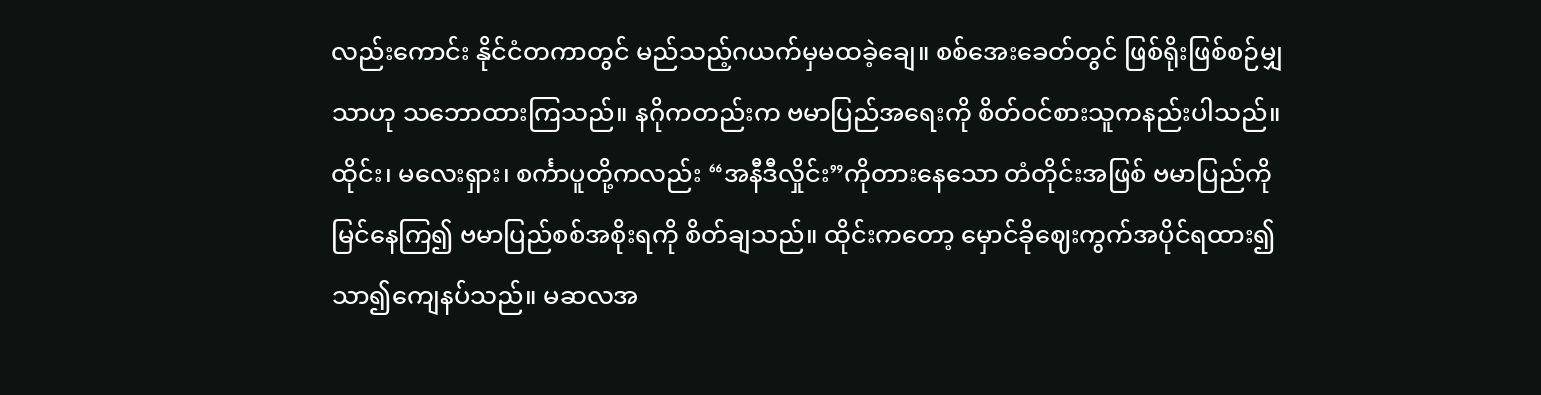လည်းကောင်း နိုင်ငံတကာတွင် မည်သည့်ဂယက်မှမထခဲ့ချေ။ စစ်အေးခေတ်တွင် ဖြစ်ရိုးဖြစ်စဉ်မျှသာဟု သဘောထားကြသည်။ နဂိုကတည်းက ဗမာပြည်အရေးကို စိတ်ဝင်စားသူကနည်းပါသည်။
ထိုင်း၊ မလေးရှား၊ စင်္ကာပူတို့ကလည်း “အနီဒီလှိုင်း”ကိုတားနေသော တံတိုင်းအဖြစ် ဗမာပြည်ကိုမြင်နေကြ၍ ဗမာပြည်စစ်အစိုးရကို စိတ်ချသည်။ ထိုင်းကတော့ မှောင်ခိုဈေးကွက်အပိုင်ရထား၍ သာ၍ကျေနပ်သည်။ မဆလအ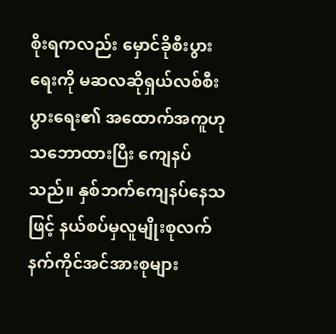စိုးရကလည်း မှောင်ခိုစီးပွားရေးကို မဆလဆိုရှယ်လစ်စီးပွားရေး၏ အထောက်အကူဟုသဘောထားပြီး ကျေနပ်သည်။ နှစ်ဘက်ကျေနပ်နေသဖြင့် နယ်စပ်မှလူမျိုးစုလက်နက်ကိုင်အင်အားစုများ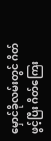မှောင်ခိုလမ်းတွင် ဂိတ်ဖွင့်ပြီး ဂိတ်ကြေး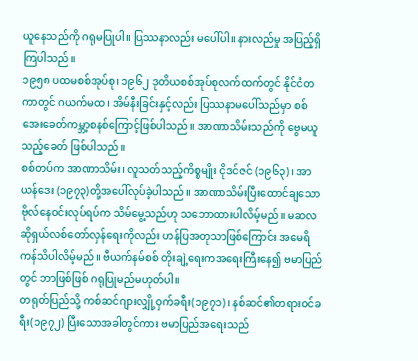ယူနေသည်ကို ဂရုမပြုပါ။ ပြဿနာလည်း မပေါ်ပါ။ နားလည်မှု အပြည့်ရှိကြပါသည်။
၁၉၅၈ ပထမစစ်အုပ်စု၊ ၁၉၆၂ ဒုတိယစစ်အုပ်စုလက်ထက်တွင် နိုင်ငံတကာတွင် ဂယက်မထ၊ အိမ်နီးခြင်းနှင့်လည်း ပြဿနာမပေါ်သည်မှာ စစ်အေးခေတ်ကမ္ဘာ့စနစ်ကြောင့်ဖြစ်ပါသည်။ အာဏာသိမ်းသည်ကို ဗွေမယူသည့်ခေတ် ဖြစ်ပါသည်။
စစ်တပ်က အာဏာသိမ်း၊ လူသတ်သည့်ကိစ္စမျိုး ငိုဒင်ဇင် (၁၉၆၃)၊ အာယန်ဒေး (၁၉၇၃)တို့အပေါ်လုပ်ခဲ့ပါသည်။ အာဏာသိမ်းပြီးထောင်ချသော ဗိုလ်နေဝင်းလုပ်ရပ်က သိမ်မွေ့သည်ဟု သဘောထားပါလိမ့်မည်။ မဆလ ဆိုရှယ်လစ်တော်လှန်ရေးကိုလည်း ဟန်ပြအတုသာဖြစ်ကြောင်း အမေရိကန်သိပါလိမ့်မည်။ ဗီယက်နမ်စစ် တိုးချဲ့ရေးကအရေးကြီးနေ၍ ဗမာပြည်တွင် ဘာဖြစ်ဖြစ် ဂရုပြုမည်မဟုတ်ပါ။
တရုတ်ပြည်သို့ ကစ်ဆင်ဂျားလျှို့ဝှက်ခရီး(၁၉၇၁)၊ နစ်ဆင်၏တရားဝင်ခရီး(၁၉၇၂) ပြီးသောအခါတွင်ကား ဗမာပြည်အရေးသည်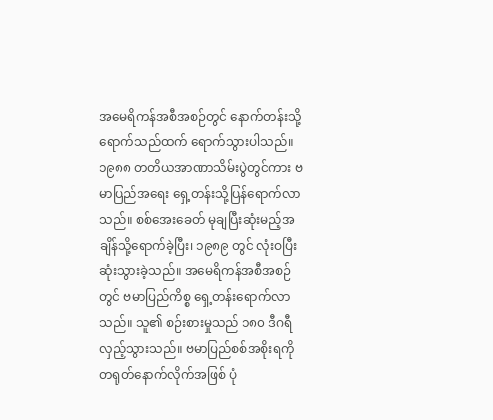အမေရိကန်အစီအစဉ်တွင် နောက်တန်းသို့ရောက်သည်ထက် ရောက်သွားပါသည်။
၁၉၈၈ တတိယအာဏာသိမ်းပွဲတွင်ကား ဗမာပြည်အရေး ရှေ့တန်းသို့ပြန်ရောက်လာသည်။ စစ်အေးခေတ် မုချပြီးဆုံးမည့်အချိန်သို့ရောက်ခဲ့ပြီး၊ ၁၉၈၉ တွင် လုံးဝပြီးဆုံးသွားခဲ့သည်။ အမေရိကန်အစီအစဉ်တွင် ဗမာပြည်ကိစ္စ ရှေ့တန်းရောက်လာသည်။ သူ၏ စဉ်းစားမှုသည် ၁၈၀ ဒီဂရီလှည့်သွားသည်။ ဗမာပြည်စစ်အစိုးရကို တရုတ်နောက်လိုက်အဖြစ် ပုံ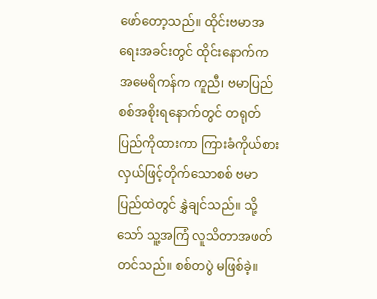ဖော်တော့သည်။ ထိုင်းဗမာအရေးအခင်းတွင် ထိုင်းနောက်က အမေရိကန်က ကူညီ၊ ဗမာပြည်စစ်အစိုးရနောက်တွင် တရုတ်ပြည်ကိုထားကာ ကြားခံကိုယ်စားလှယ်ဖြင့်တိုက်သောစစ် ဗမာပြည်ထဲတွင် နွှဲချင်သည်။ သို့သော် သူ့အကြံ လူသိတာအဖတ်တင်သည်။ စစ်တပွဲ မဖြစ်ခဲ့။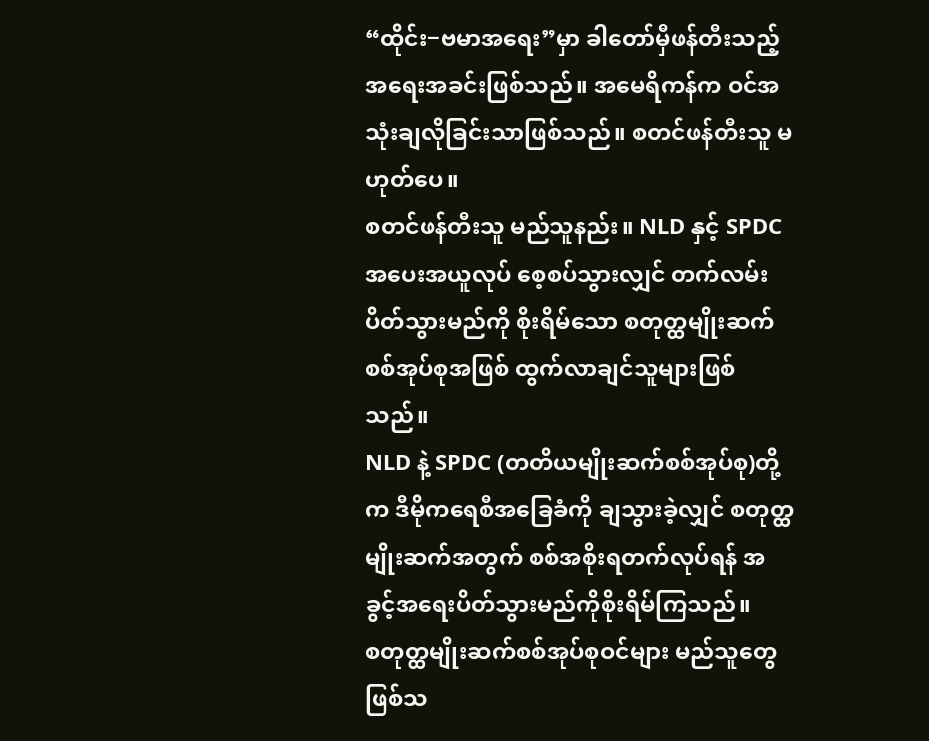“ထိုင်း−ဗမာအရေး”မှာ ခါတော်မှီဖန်တီးသည့်အရေးအခင်းဖြစ်သည်။ အမေရိကန်က ဝင်အသုံးချလိုခြင်းသာဖြစ်သည်။ စတင်ဖန်တီးသူ မဟုတ်ပေ။
စတင်ဖန်တီးသူ မည်သူနည်း။ NLD နှင့် SPDC အပေးအယူလုပ် စေ့စပ်သွားလျှင် တက်လမ်းပိတ်သွားမည်ကို စိုးရိမ်သော စတုတ္ထမျိုးဆက်စစ်အုပ်စုအဖြစ် ထွက်လာချင်သူများဖြစ်သည်။
NLD နဲ့ SPDC (တတိယမျိုးဆက်စစ်အုပ်စု)တို့က ဒီမိုကရေစီအခြေခံကို ချသွားခဲ့လျှင် စတုတ္ထမျိုးဆက်အတွက် စစ်အစိုးရတက်လုပ်ရန် အခွင့်အရေးပိတ်သွားမည်ကိုစိုးရိမ်ကြသည်။
စတုတ္ထမျိုးဆက်စစ်အုပ်စုဝင်များ မည်သူတွေဖြစ်သ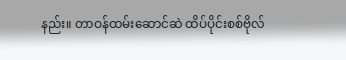နည်း။ တာဝန်ထမ်းဆောင်ဆဲ ထိပ်ပိုင်းစစ်ဗိုလ်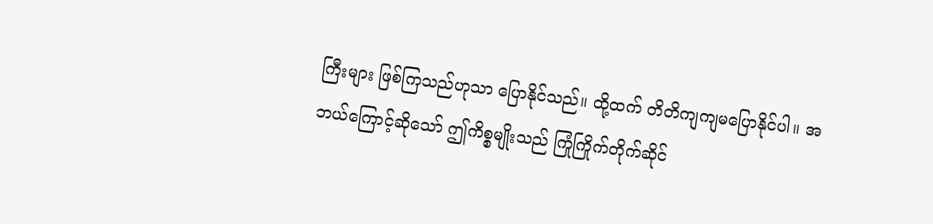ကြီးများ ဖြစ်ကြသည်ဟုသာ ပြောနိုင်သည်။ ထို့ထက် တိတိကျကျမပြောနိုင်ပါ။ အဘယ်ကြောင့်ဆိုသော် ဤကိစ္စမျိုးသည် ကြုံကြိုက်တိုက်ဆိုင်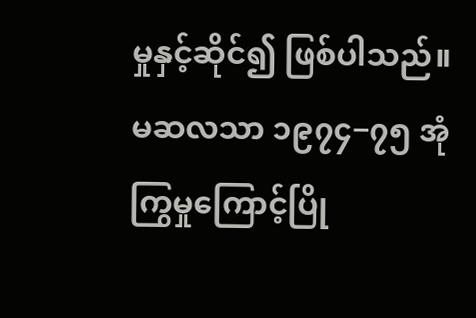မှုနှင့်ဆိုင်၍ ဖြစ်ပါသည်။
မဆလသာ ၁၉၇၄−၇၅ အုံကြွမှုကြောင့်ပြို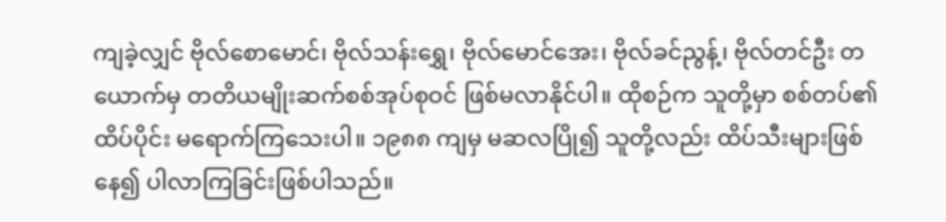ကျခဲ့လျှင် ဗိုလ်စောမောင်၊ ဗိုလ်သန်းရွှေ၊ ဗိုလ်မောင်အေး၊ ဗိုလ်ခင်ညွန့်၊ ဗိုလ်တင်ဦး တယောက်မှ တတိယမျိုးဆက်စစ်အုပ်စုဝင် ဖြစ်မလာနိုင်ပါ။ ထိုစဉ်က သူတို့မှာ စစ်တပ်၏ထိပ်ပိုင်း မရောက်ကြသေးပါ။ ၁၉၈၈ ကျမှ မဆလပြို၍ သူတို့လည်း ထိပ်သီးများဖြစ်နေ၍ ပါလာကြခြင်းဖြစ်ပါသည်။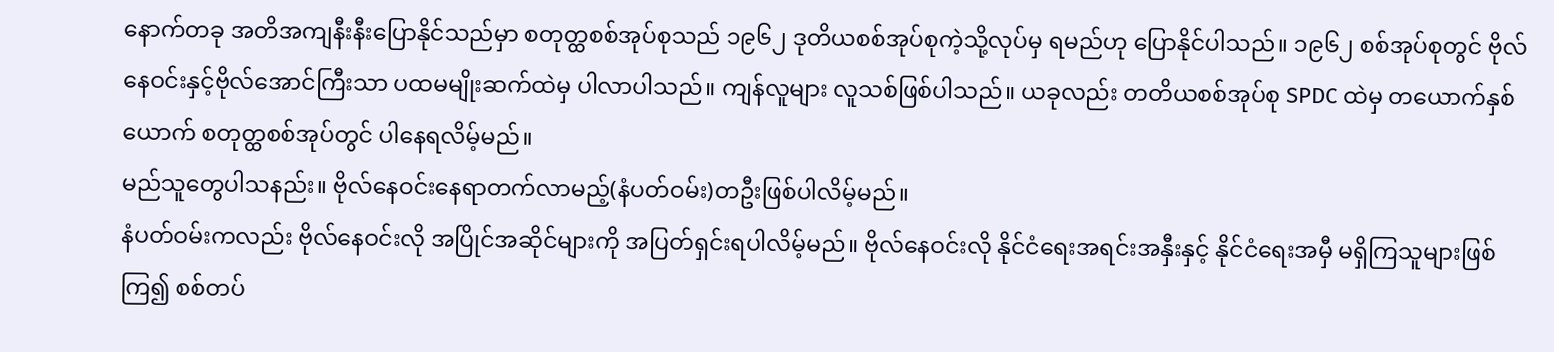နောက်တခု အတိအကျနီးနီးပြောနိုင်သည်မှာ စတုတ္ထစစ်အုပ်စုသည် ၁၉၆၂ ဒုတိယစစ်အုပ်စုကဲ့သို့လုပ်မှ ရမည်ဟု ပြောနိုင်ပါသည်။ ၁၉၆၂ စစ်အုပ်စုတွင် ဗိုလ်နေဝင်းနှင့်ဗိုလ်အောင်ကြီးသာ ပထမမျိုးဆက်ထဲမှ ပါလာပါသည်။ ကျန်လူများ လူသစ်ဖြစ်ပါသည်။ ယခုလည်း တတိယစစ်အုပ်စု SPDC ထဲမှ တယောက်နှစ်ယောက် စတုတ္ထစစ်အုပ်တွင် ပါနေရလိမ့်မည်။
မည်သူတွေပါသနည်း။ ဗိုလ်နေဝင်းနေရာတက်လာမည့်(နံပတ်ဝမ်း)တဦးဖြစ်ပါလိမ့်မည်။
နံပတ်ဝမ်းကလည်း ဗိုလ်နေဝင်းလို အပြိုင်အဆိုင်များကို အပြတ်ရှင်းရပါလိမ့်မည်။ ဗိုလ်နေဝင်းလို နိုင်ငံရေးအရင်းအနှီးနှင့် နိုင်ငံရေးအမှီ မရှိကြသူများဖြစ်ကြ၍ စစ်တပ်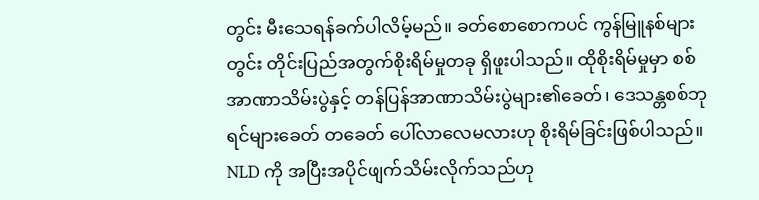တွင်း မီးသေရန်ခက်ပါလိမ့်မည်။ ခတ်စောစောကပင် ကွန်မြူနစ်များတွင်း တိုင်းပြည်အတွက်စိုးရိမ်မှုတခု ရှိဖူးပါသည်။ ထိုစိုးရိမ်မှုမှာ စစ်အာဏာသိမ်းပွဲနှင့် တန်ပြန်အာဏာသိမ်းပွဲများ၏ခေတ်၊ ဒေသန္တစစ်ဘုရင်များခေတ် တခေတ် ပေါ်လာလေမလားဟု စိုးရိမ်ခြင်းဖြစ်ပါသည်။
NLD ကို အပြီးအပိုင်ဖျက်သိမ်းလိုက်သည်ဟု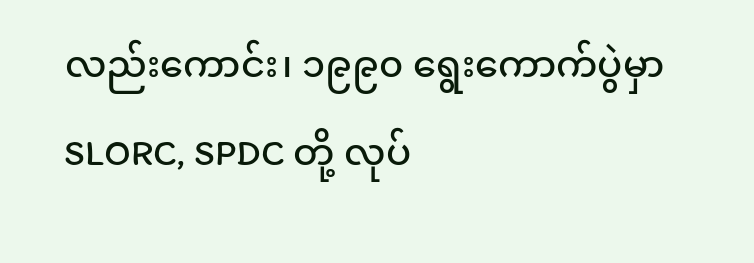လည်းကောင်း၊ ၁၉၉၀ ရွေးကောက်ပွဲမှာ SLORC, SPDC တို့ လုပ်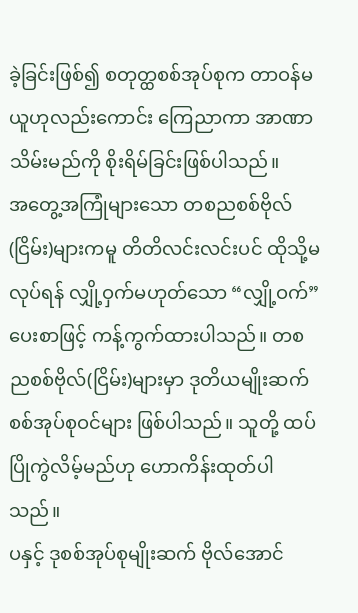ခဲ့ခြင်းဖြစ်၍ စတုတ္ထစစ်အုပ်စုက တာဝန်မယူဟုလည်းကောင်း ကြေညာကာ အာဏာသိမ်းမည်ကို စိုးရိမ်ခြင်းဖြစ်ပါသည်။
အတွေ့အကြုံများသော တစညစစ်ဗိုလ်(ငြိမ်း)များကမူ တိတိလင်းလင်းပင် ထိုသို့မလုပ်ရန် လျှို့ဝှက်မဟုတ်သော “လျှို့ဝက်”ပေးစာဖြင့် ကန့်ကွက်ထားပါသည်။ တစညစစ်ဗိုလ်(ငြိမ်း)များမှာ ဒုတိယမျိုးဆက်စစ်အုပ်စုဝင်များ ဖြစ်ပါသည်။ သူတို့ ထပ်ပြိုကွဲလိမ့်မည်ဟု ဟောကိန်းထုတ်ပါသည်။
ပနှင့် ဒုစစ်အုပ်စုမျိုးဆက် ဗိုလ်အောင်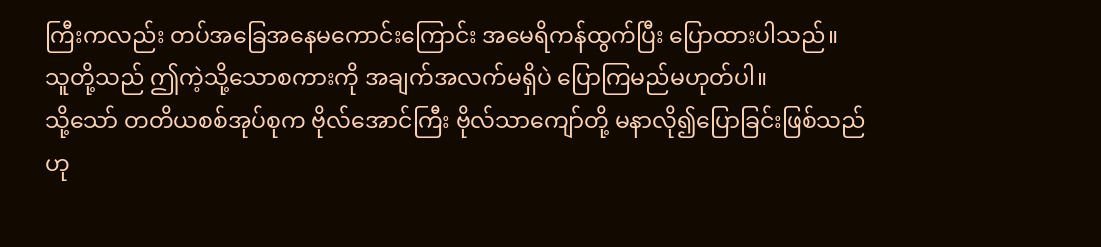ကြီးကလည်း တပ်အခြေအနေမကောင်းကြောင်း အမေရိကန်ထွက်ပြီး ပြောထားပါသည်။
သူတို့သည် ဤကဲ့သို့သောစကားကို အချက်အလက်မရှိပဲ ပြောကြမည်မဟုတ်ပါ။
သို့သော် တတိယစစ်အုပ်စုက ဗိုလ်အောင်ကြီး ဗိုလ်သာကျော်တို့ မနာလို၍ပြောခြင်းဖြစ်သည်ဟု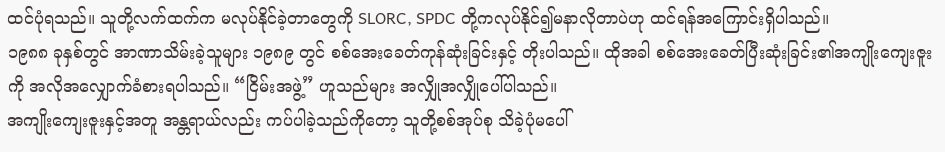ထင်ပုံရသည်။ သူတို့လက်ထက်က မလုပ်နိုင်ခဲ့တာတွေကို SLORC, SPDC တို့ကလုပ်နိုင်၍မနာလိုတာပဲဟု ထင်ရန်အကြောင်းရှိပါသည်။
၁၉၈၈ ခုနှစ်တွင် အာဏာသိမ်းခဲ့သူများ ၁၉၈၉ တွင် စစ်အေးခေတ်ကုန်ဆုံးခြင်းနှင့် တိုးပါသည်။ ထိုအခါ စစ်အေးခေတ်ပြီးဆုံးခြင်း၏အကျိုးကျေးဇူးကို အလိုအလျှောက်ခံစားရပါသည်။ “ငြိမ်းအဖွဲ့” ဟူသည်များ အလျှိုအလျှိုပေါ်ပါသည်။
အကျိုးကျေးဇူးနှင့်အတူ အန္တရာယ်လည်း ကပ်ပါခဲ့သည်ကိုတော့ သူတို့စစ်အုပ်စု သိခဲ့ပုံမပေါ်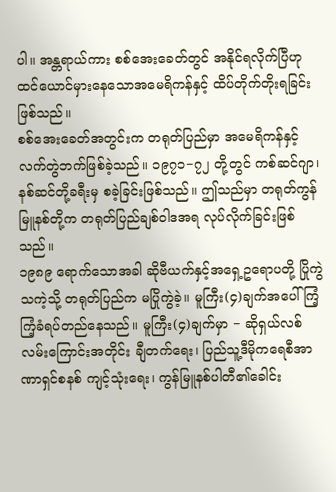ပါ။ အန္တရာယ်ကား စစ်အေးခေတ်တွင် အနိုင်ရလိုက်ပြီဟု ထင်ယောင်မှားနေသောအမေရိကန်နှင့် ထိပ်တိုက်တိုးရခြင်းဖြစ်သည်။
စစ်အေးခေတ်အတွင်းက တရုတ်ပြည်မှာ အမေရိကန်နှင့် လက်တွဲဘက်ဖြစ်ခဲ့သည်။ ၁၉၇၁−၇၂ တို့တွင် ကစ်ဆင်ဂျာ၊ နစ်ဆင်တို့ခရီးမှ စခဲ့ခြင်းဖြစ်သည်။ ဤသည်မှာ တရုတ်ကွန်မြူနစ်တို့က တရုတ်ပြည်ချစ်ဝါဒအရ လုပ်လိုက်ခြင်းဖြစ်သည်။
၁၉၈၉ ရောက်သောအခါ ဆိုဗီယက်နှင့်အရှေ့ဥရောပတို့ ပြိုကွဲသကဲ့သို့ တရုတ်ပြည်က မပြိုကွဲခဲ့။ မူကြီး(၄)ချက်အပေါ် ကြံ့ကြံ့ခံရပ်တည်နေသည်။ မူကြီး(၄)ချက်မှာ − ဆိုရှယ်လစ်လမ်းကြောင်းအတိုင်း ချီတက်ရေး၊ ပြည်သူ့ဒီမိုကရေစီအာဏာရှင်စနစ် ကျင့်သုံးရေး၊ ကွန်မြူနစ်ပါတီ၏ခေါင်း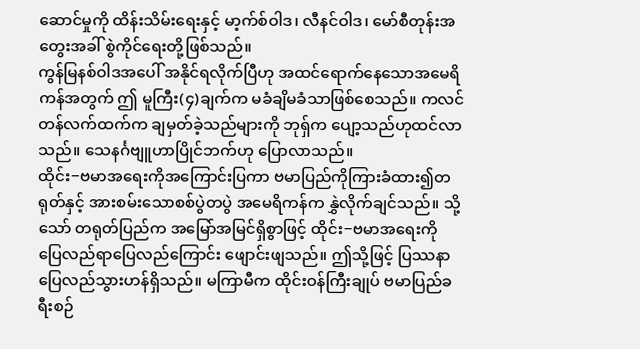ဆောင်မှုကို ထိန်းသိမ်းရေးနှင့် မာ့က်စ်ဝါဒ၊ လီနင်ဝါဒ၊ မော်စီတုန်းအတွေးအခါ် စွဲကိုင်ရေးတို့ဖြစ်သည်။
ကွန်မြနစ်ဝါဒအပေါ် အနိုင်ရလိုက်ပြီဟု အထင်ရောက်နေသောအမေရိကန်အတွက် ဤ မူကြီး(၄)ချက်က မခံချိမခံသာဖြစ်စေသည်။ ကလင်တန်လက်ထက်က ချမှတ်ခဲ့သည်များကို ဘုရှ်က ပျော့သည်ဟုထင်လာသည်။ သေနင်္ဂဗျူဟာပြိုင်ဘက်ဟု ပြောလာသည်။
ထိုင်း−ဗမာအရေးကိုအကြောင်းပြကာ ဗမာပြည်ကိုကြားခံထား၍တရုတ်နှင့် အားစမ်းသောစစ်ပွဲတပွဲ အမေရိကန်က နွှဲလိုက်ချင်သည်။ သို့သော် တရုတ်ပြည်က အမြော်အမြင်ရှိစွာဖြင့် ထိုင်း−ဗမာအရေးကို ပြေလည်ရာပြေလည်ကြောင်း ဖျောင်းဖျသည်။ ဤသို့ဖြင့် ပြဿနာပြေလည်သွားဟန်ရှိသည်။ မကြာမီက ထိုင်းဝန်ကြီးချုပ် ဗမာပြည်ခရီးစဉ်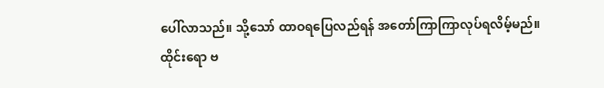ပေါ်လာသည်။ သို့သော် ထာဝရပြေလည်ရန် အတော်ကြာကြာလုပ်ရလိမ့်မည်။
ထိုင်းရော ဗ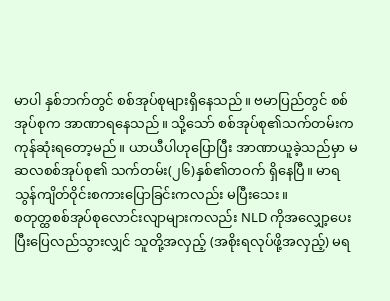မာပါ နှစ်ဘက်တွင် စစ်အုပ်စုများရှိနေသည်။ ဗမာပြည်တွင် စစ်အုပ်စုက အာဏာရနေသည်။ သို့သော် စစ်အုပ်စု၏သက်တမ်းက ကုန်ဆုံးရတော့မည်။ ယာယီပါဟုပြောပြီး အာဏာယူခဲ့သည်မှာ မဆလစစ်အုပ်စု၏ သက်တမ်း(၂၆)နှစ်၏တဝက် ရှိနေပြီ။ မာရသွန်ကျိတ်ဝိုင်းစကားပြောခြင်းကလည်း မပြီးသေး။
စတုတ္ထစစ်အုပ်စုလောင်းလျာများကလည်း NLD ကိုအလျှော့ပေးပြီးပြေလည်သွားလျှင် သူတို့အလှည့် (အစိုးရလုပ်ဖို့အလှည့်) မရ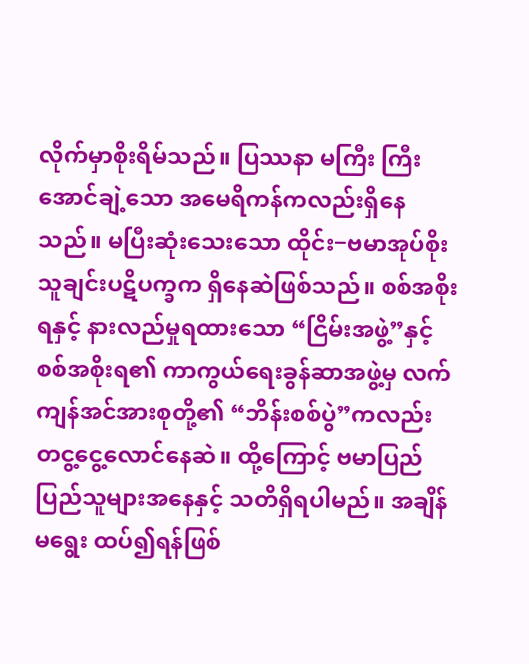လိုက်မှာစိုးရိမ်သည်။ ပြဿနာ မကြီး ကြီးအောင်ချဲ့သော အမေရိကန်ကလည်းရှိနေသည်။ မပြီးဆုံးသေးသော ထိုင်း−ဗမာအုပ်စိုးသူချင်းပဋိပက္ခက ရှိနေဆဲဖြစ်သည်။ စစ်အစိုးရနှင့် နားလည်မှုရထားသော “ငြိမ်းအဖွဲ့”နှင့် စစ်အစိုးရ၏ ကာကွယ်ရေးခွန်ဆာအဖွဲ့မှ လက်ကျန်အင်အားစုတို့၏ “ဘိန်းစစ်ပွဲ”ကလည်း တငွ့ငွေ့လောင်နေဆဲ။ ထို့ကြောင့် ဗမာပြည် ပြည်သူများအနေနှင့် သတိရှိရပါမည်။ အချိန်မရွေး ထပ်၍ရန်ဖြစ်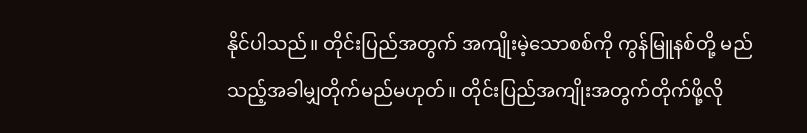နိုင်ပါသည်။ တိုင်းပြည်အတွက် အကျိုးမဲ့သောစစ်ကို ကွန်မြူနစ်တို့ မည်သည့်အခါမျှတိုက်မည်မဟုတ်။ တိုင်းပြည်အကျိုးအတွက်တိုက်ဖို့လို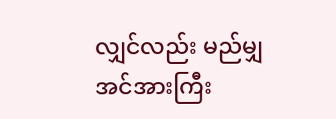လျှင်လည်း မည်မျှအင်အားကြီး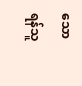သောရန်သူ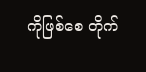ကိုဖြစ်စေ တိုက်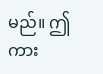မည်။ ဤကား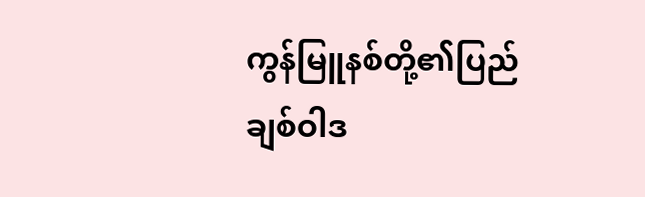ကွန်မြူနစ်တို့၏ပြည်ချစ်ဝါဒ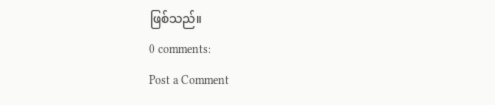ဖြစ်သည်။
0 comments:
Post a Comment